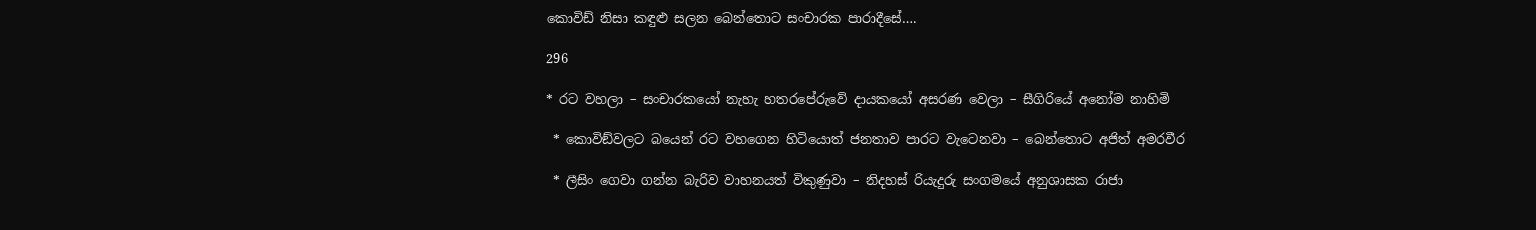කොවිඩ් නිසා කඳුළු සලන බෙන්තොට සංචාරක පාරාදීසේ….

296

* රට වහලා – සංචාරකයෝ නැහැ හතරපේරුවේ දායකයෝ අසරණ වෙලා – සීගිරියේ අනෝම නාහිමි

 * කොවිඞ්වලට බයෙන් රට වහගෙන හිටියොත් ජනතාව පාරට වැටෙනවා – බෙන්තොට අජිත් අමරවීර

 * ලීසිං ගෙවා ගන්න බැරිව වාහනයත් විකුණුවා – නිදහස් රියැදුරු සංගමයේ අනුශාසක රාජා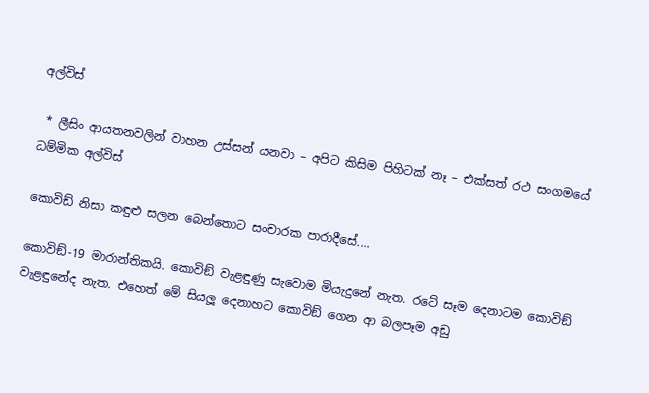අල්විස්

 * ලීසිං ආයතනවලින් වාහන උස්සන් යනවා – අපිට කිසිම පිහිටක් නෑ – එක්සත් රථ සංගමයේ ධම්මික අල්විස්

කොවිඩ් නිසා කඳුළු සලන බෙන්තොට සංචාරක පාරාදීසේ....

කොවිඞ්-19 මාරාන්තිකයි. කොවිඞ් වැළඳුණු සැවොම මියැදුනේ නැත. රටේ සෑම දෙනාටම කොවිඞ් වැළඳුනේද නැත. එහෙත් මේ සියලූ දෙනාහට කොවිඞ් ගෙන ආ බලපෑම අඩු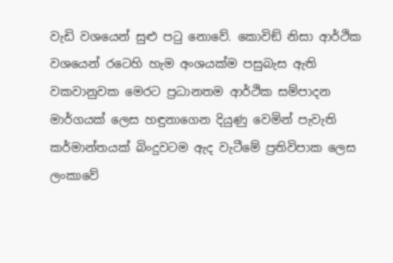වැඩි වශයෙන් සුළු පටු නොවේ. කොවිඞ් නිසා ආර්ථික වශයෙන් රටෙහි හැම අංශයක්ම පසුබැස ඇති වකවානුවක මෙරට ප්‍රධානතම ආර්ථික සම්පාදන මාර්ගයක් ලෙස හඳුනාගෙන දියුණු වෙමින් පැවැති කර්මාන්තයක් බිංදුවටම ඇද වැටීමේ ප්‍රතිවිපාක ලෙස ලංකාවේ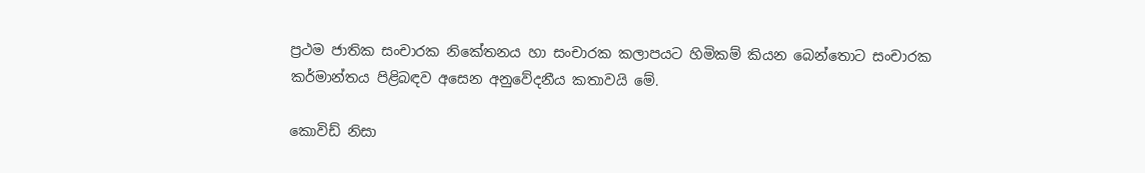ප්‍රථම ජාතික සංචාරක නිකේතනය හා සංචාරක කලාපයට හිමිකම් කියන බෙන්තොට සංචාරක කර්මාන්තය පිළිබඳව අසෙන අනුවේදනීය කතාවයි මේ.

කොවිඩ් නිසා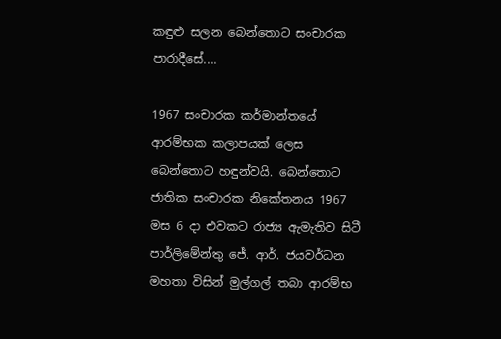කඳුළු සලන බෙන්තොට සංචාරක පාරාදීසේ....

1967 සංචාරක කර්මාන්තයේ ආරම්භක කලාපයක් ලෙස බෙන්තොට හඳුන්වයි. බෙන්තොට ජාතික සංචාරක නිකේතනය 1967 මස 6 දා එවකට රාජ්‍ය ඇමැතිව සිටී පාර්ලිමේන්තු ජේ. ආර්. ජයවර්ධන මහතා විසින් මුල්ගල් තබා ආරම්භ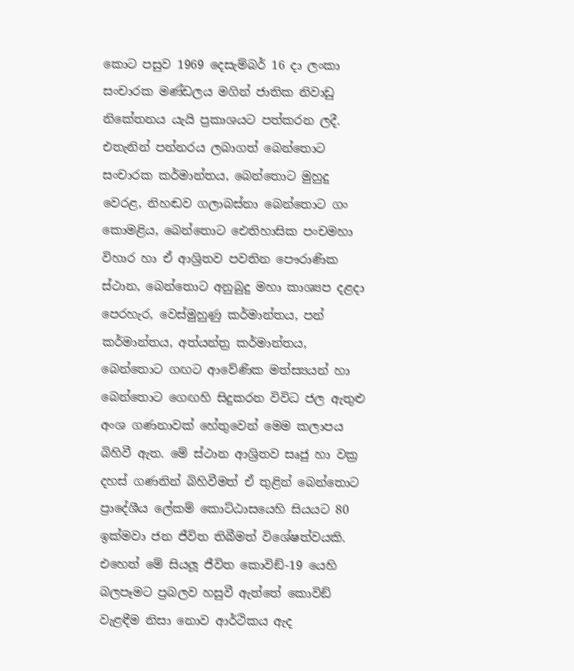කොට පසුව 1969 දෙසැම්බර් 16 දා ලංකා සංචාරක මණ්ඩලය මගින් ජාතික නිවාඩු නිකේතනය යැයි ප්‍රකාශයට පත්කරන ලදී. එතැනින් පන්නරය ලබාගත් බෙන්තොට සංචාරක කර්මාන්තය, බෙන්තොට මුහුදු වෙරළ, නිහඬව ගලාබස්නා බෙන්තොට ගං කොමළිය, බෙන්තොට ඓතිහාසික පංචමහා විහාර හා ඒ ආශ්‍රිතව පවතින පෞරාණික ස්ථාන, බෙන්තොට අනුබුදු මහා කාශ්‍යප දළදා පෙරහැර, වෙස්මුහුණු කර්මාන්තය, පන් කර්මාන්තය, අත්යන්ත්‍ර කර්මාන්තය, බෙන්තොට ගඟට ආවේණික මත්ස්‍යයන් හා බෙන්තොට ගෙඟහි සිදුකරන විවිධ ජල ඇතුළු අංශ ගණනාවක් හේතුවෙන් මෙම කලාපය බිහිවී ඇත. මේ ස්ථාන ආශ්‍රිතව සෘජු හා වක්‍ර දහස් ගණනින් බිහිවීමත් ඒ තුළින් බෙන්තොට ප්‍රාදේශීය ලේකම් කොට්ඨාසයෙහි සියයට 80 ඉක්මවා ජන ජීවිත තිබීමත් විශේෂත්වයකි. එහෙත් මේ සියලූ ජීවිත කොවිඞ්-19 යෙහි බලපෑමට ප්‍රබලව හසුවී ඇත්තේ කොවිඞ් වැළඳීම නිසා නොව ආර්ථිකය ඇද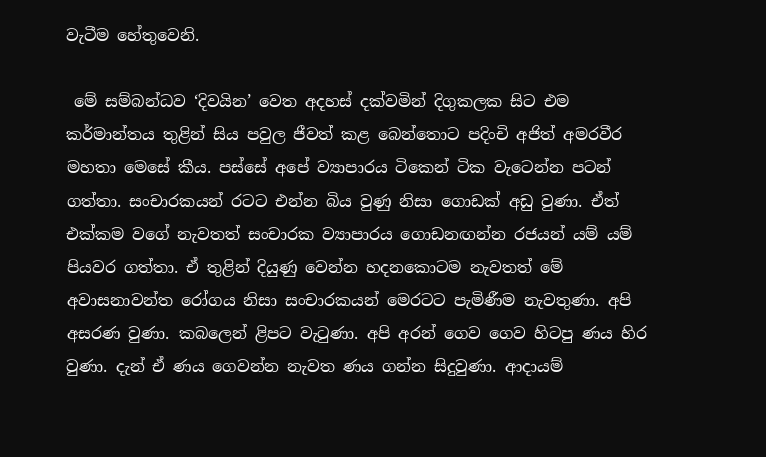වැටීම හේතුවෙනි.

 මේ සම්බන්ධව ‘දිවයින’ වෙත අදහස් දක්වමින් දිගුකලක සිට එම කර්මාන්තය තුළින් සිය පවුල ජීවත් කළ බෙන්තොට පදිංචි අජිත් අමරවීර මහතා මෙසේ කීය. පස්සේ අපේ ව්‍යාපාරය ටිකෙන් ටික වැටෙන්න පටන් ගත්තා. සංචාරකයන් රටට එන්න බිය වුණු නිසා ගොඩක් අඩු වුණා. ඒත් එක්කම වගේ නැවතත් සංචාරක ව්‍යාපාරය ගොඩනඟන්න රජයන් යම් යම් පියවර ගත්තා. ඒ තුළින් දියුණු වෙන්න හදනකොටම නැවතත් මේ අවාසනාවන්ත රෝගය නිසා සංචාරකයන් මෙරටට පැමිණීම නැවතුණා. අපි අසරණ වුණා. කබලෙන් ළිපට වැටුණා. අපි අරන් ගෙව ගෙව හිටපු ණය හිර වුණා. දැන් ඒ ණය ගෙවන්න නැවත ණය ගන්න සිදුවුණා. ආදායම්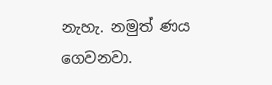නැහැ. නමුත් ණය ගෙවනවා.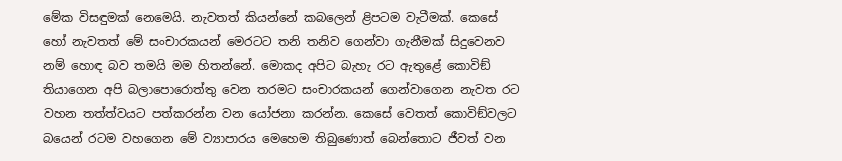මේක විසඳුමක් නෙමෙයි. නැවතත් කියන්නේ කබලෙන් ළිපටම වැටීමක්. කෙසේ හෝ නැවතත් මේ සංචාරකයන් මෙරටට තනි තනිව ගෙන්වා ගැනීමක් සිදුවෙනව නම් හොඳ බව තමයි මම හිතන්නේ. මොකද අපිට බැහැ රට ඇතුළේ කොවිඞ් තියාගෙන අපි බලාපොරොත්තු වෙන තරමට සංචාරකයන් ගෙන්වාගෙන නැවත රට වහන තත්ත්වයට පත්කරන්න වන යෝජනා කරන්න. කෙසේ වෙතත් කොවිඞ්වලට බයෙන් රටම වහගෙන මේ ව්‍යාපාරය මෙහෙම තිබුණොත් බෙන්තොට ජීවත් වන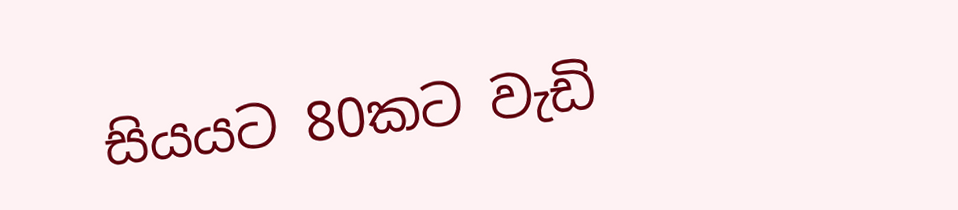සියයට 80කට වැඩි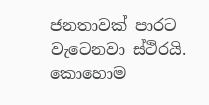ජනතාවක් පාරට වැටෙනවා ස්ථිරයි. කොහොම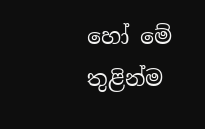හෝ මේ තුළින්ම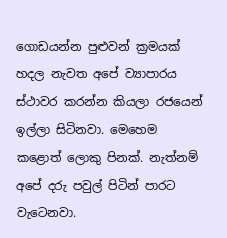ගොඩයන්න පුළුවන් ක්‍රමයක් හදල නැවත අපේ ව්‍යාපාරය ස්ථාවර කරන්න කියලා රජයෙන් ඉල්ලා සිටිනවා. මෙහෙම කළොත් ලොකු පිනක්. නැත්නම් අපේ දරු පවුල් පිටින් පාරට වැටෙනවා.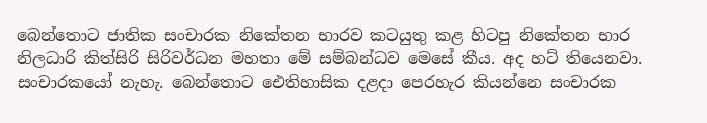බෙන්තොට ජාතික සංචාරක නිකේතන භාරව කටයුතු කළ හිටපු නිකේතන භාර නිලධාරි කිත්සිරි සිරිවර්ධන මහතා මේ සම්බන්ධව මෙසේ කීය. අද හට් තියෙනවා. සංචාරකයෝ නැහැ. බෙන්තොට ඓතිහාසික දළදා පෙරහැර කියන්නෙ සංචාරක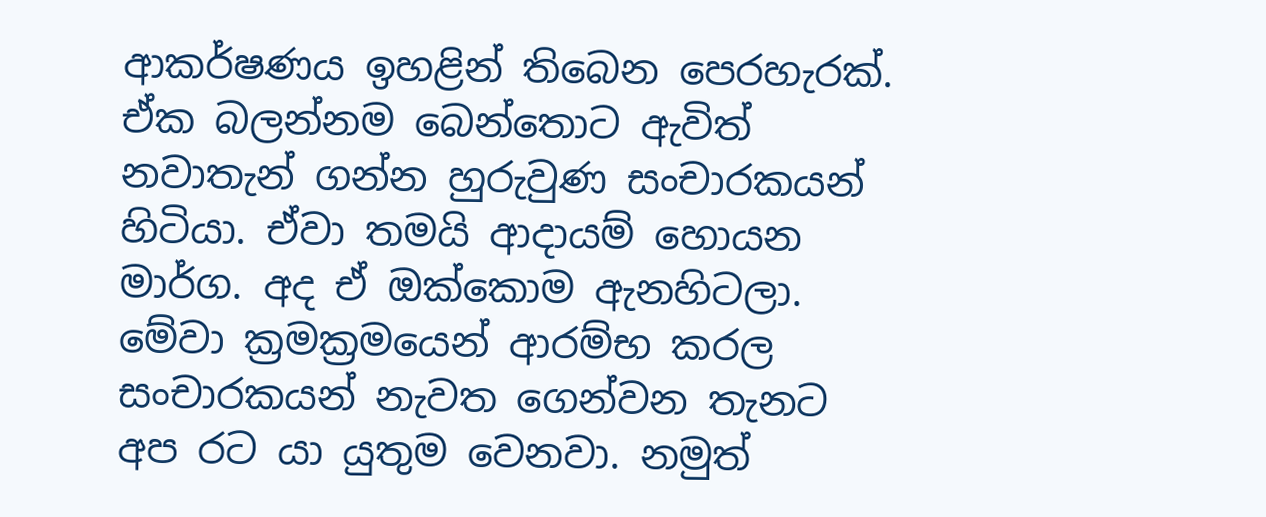ආකර්ෂණය ඉහළින් තිබෙන පෙරහැරක්. ඒක බලන්නම බෙන්තොට ඇවිත් නවාතැන් ගන්න හුරුවුණ සංචාරකයන් හිටියා. ඒවා තමයි ආදායම් හොයන මාර්ග. අද ඒ ඔක්කොම ඇනහිටලා. මේවා ක්‍රමක්‍රමයෙන් ආරම්භ කරල සංචාරකයන් නැවත ගෙන්වන තැනට අප රට යා යුතුම වෙනවා. නමුත්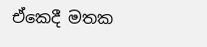ඒකෙදී මතක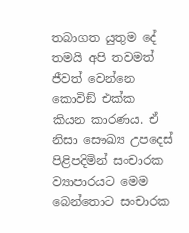තබාගත යුතුම දේ තමයි අපි තවමත් ජීවත් වෙන්නෙ කොවිඞ් එක්ක කියන කාරණය. ඒ නිසා සෞඛ්‍ය උපදෙස් පිළිපදිමින් සංචාරක ව්‍යාපාරයට මෙම බෙන්තොට සංචාරක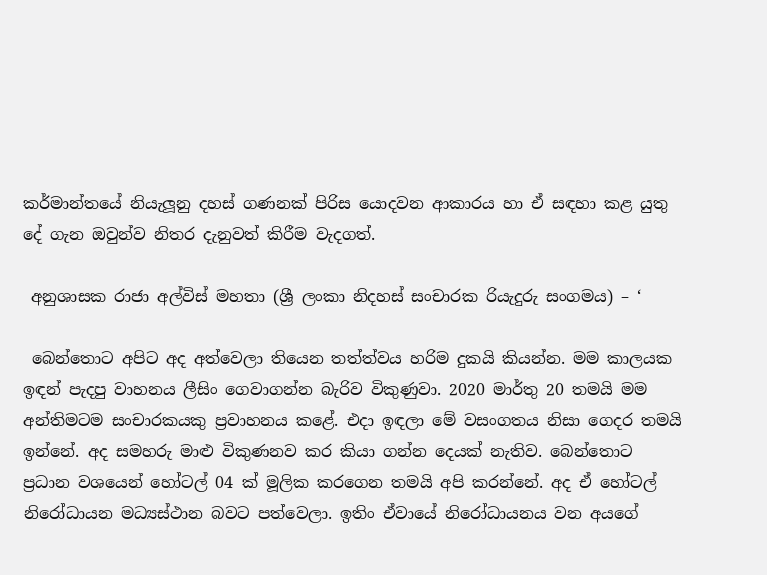කර්මාන්තයේ නියැලූනු දහස් ගණනක් පිරිස යොදවන ආකාරය හා ඒ සඳහා කළ යුතු දේ ගැන ඔවුන්ව නිතර දැනුවත් කිරීම වැදගත්.

 අනුශාසක රාජා අල්විස් මහතා (ශ්‍රී ලංකා නිදහස් සංචාරක රියැදුරු සංගමය) – ‘

 බෙන්තොට අපිට අද අත්වෙලා තියෙන තත්ත්වය හරිම දුකයි කියන්න. මම කාලයක ඉඳන් පැදපු වාහනය ලීසිං ගෙවාගන්න බැරිව විකුණුවා. 2020 මාර්තු 20 තමයි මම අන්තිමටම සංචාරකයකු ප්‍රවාහනය කළේ. එදා ඉඳලා මේ වසංගතය නිසා ගෙදර තමයි ඉන්නේ. අද සමහරු මාළු විකුණනව කර කියා ගන්න දෙයක් නැතිව. බෙන්තොට ප්‍රධාන වශයෙන් හෝටල් 04 ක් මූලික කරගෙන තමයි අපි කරන්නේ. අද ඒ හෝටල් නිරෝධායන මධ්‍යස්ථාන බවට පත්වෙලා. ඉතිං ඒවායේ නිරෝධායනය වන අයගේ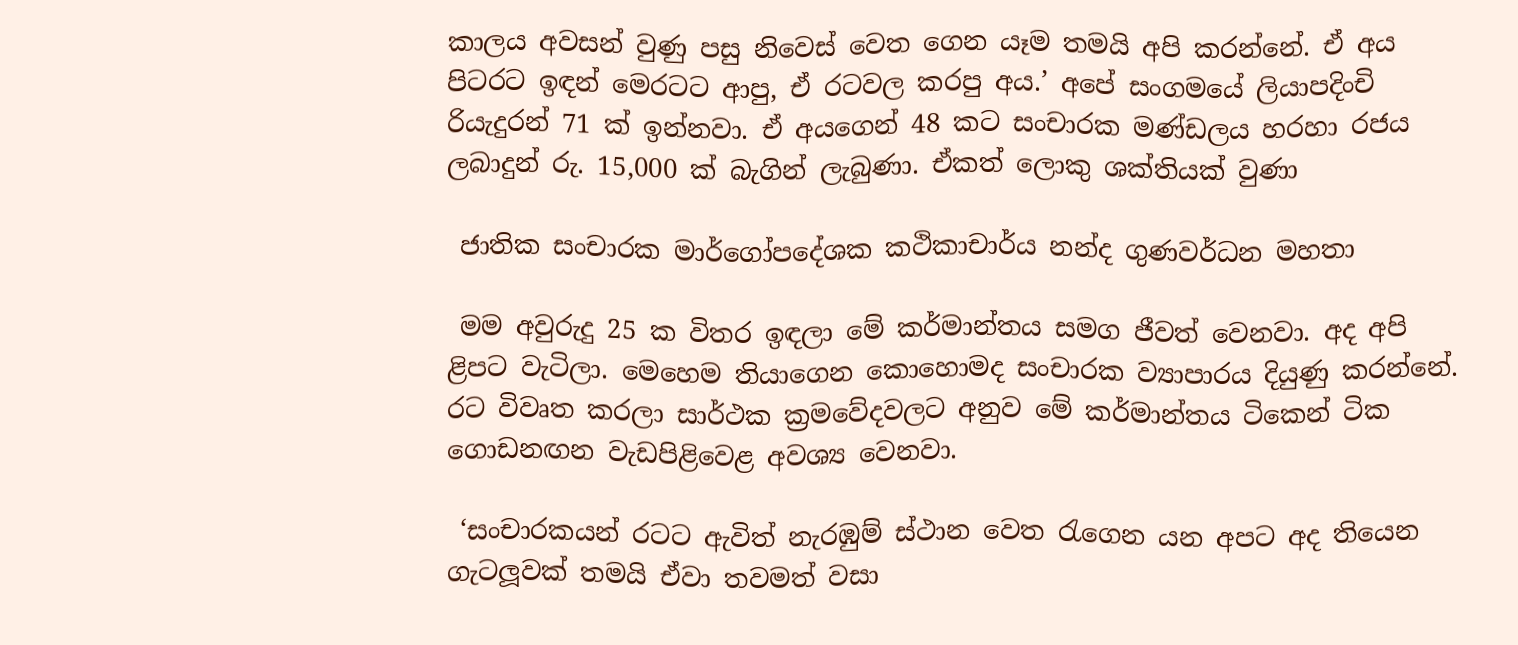කාලය අවසන් වුණු පසු නිවෙස් වෙත ගෙන යෑම තමයි අපි කරන්නේ. ඒ අය පිටරට ඉඳන් මෙරටට ආපු, ඒ රටවල කරපු අය.’ අපේ සංගමයේ ලියාපදිංචි රියැදුරන් 71 ක් ඉන්නවා. ඒ අයගෙන් 48 කට සංචාරක මණ්ඩලය හරහා රජය ලබාදුන් රු. 15,000 ක් බැගින් ලැබුණා. ඒකත් ලොකු ශක්තියක් වුණා

 ජාතික සංචාරක මාර්ගෝපදේශක කථිකාචාර්ය නන්ද ගුණවර්ධන මහතා

 මම අවුරුදු 25 ක විතර ඉඳලා මේ කර්මාන්තය සමග ජීවත් වෙනවා. අද අපි ළිපට වැටිලා. මෙහෙම තියාගෙන කොහොමද සංචාරක ව්‍යාපාරය දියුණු කරන්නේ. රට විවෘත කරලා සාර්ථක ක්‍රමවේදවලට අනුව මේ කර්මාන්තය ටිකෙන් ටික ගොඩනඟන වැඩපිළිවෙළ අවශ්‍ය වෙනවා.

 ‘සංචාරකයන් රටට ඇවිත් නැරඹුම් ස්ථාන වෙත රැගෙන යන අපට අද තියෙන ගැටලූවක් තමයි ඒවා තවමත් වසා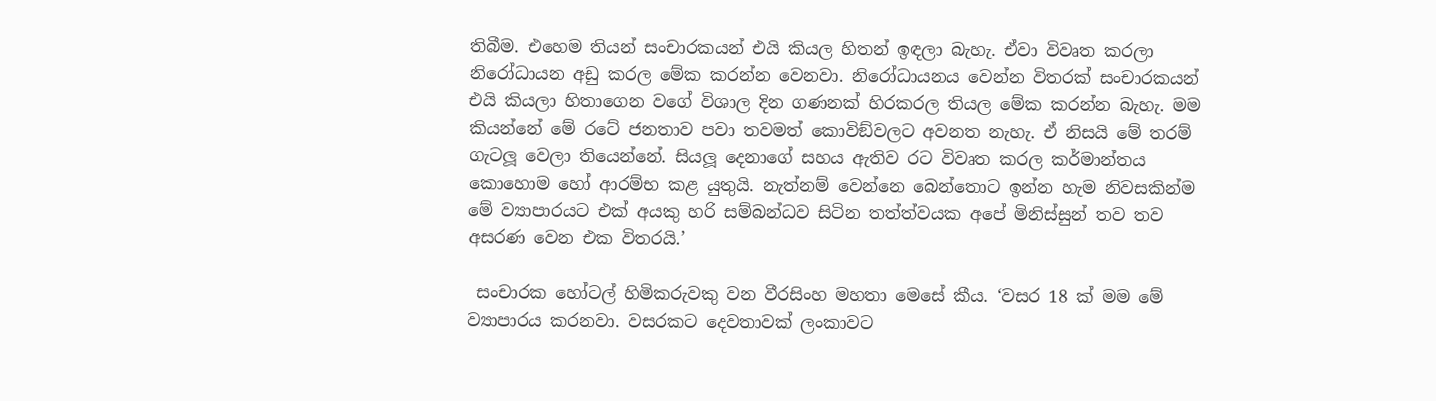තිබීම. එහෙම තියන් සංචාරකයන් එයි කියල හිතන් ඉඳලා බැහැ. ඒවා විවෘත කරලා නිරෝධායන අඩු කරල මේක කරන්න වෙනවා. නිරෝධායනය වෙන්න විතරක් සංචාරකයන් එයි කියලා හිතාගෙන වගේ විශාල දින ගණනක් හිරකරල තියල මේක කරන්න බැහැ. මම කියන්නේ මේ රටේ ජනතාව පවා තවමත් කොවිඞ්වලට අවනත නැහැ. ඒ නිසයි මේ තරම් ගැටලූ වෙලා තියෙන්නේ. සියලූ දෙනාගේ සහය ඇතිව රට විවෘත කරල කර්මාන්තය කොහොම හෝ ආරම්භ කළ යුතුයි. නැත්නම් වෙන්නෙ බෙන්තොට ඉන්න හැම නිවසකින්ම මේ ව්‍යාපාරයට එක් අයකු හරි සම්බන්ධව සිටින තත්ත්වයක අපේ මිනිස්සුන් තව තව අසරණ වෙන එක විතරයි.’

 සංචාරක හෝටල් හිමිකරුවකු වන වීරසිංහ මහතා මෙසේ කීය. ‘වසර 18 ක් මම මේ ව්‍යාපාරය කරනවා. වසරකට දෙවතාවක් ලංකාවට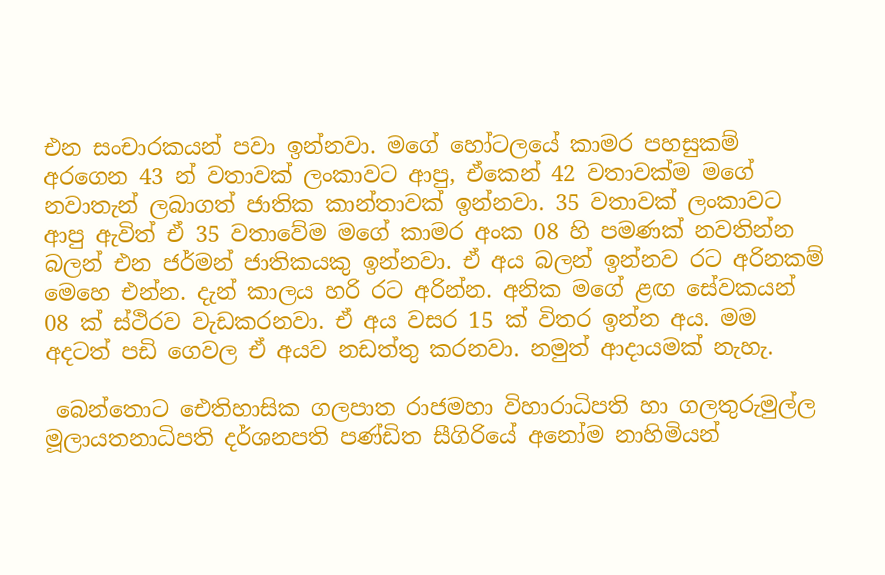එන සංචාරකයන් පවා ඉන්නවා. මගේ හෝටලයේ කාමර පහසුකම් අරගෙන 43 න් වතාවක් ලංකාවට ආපු, ඒකෙන් 42 වතාවක්ම මගේ නවාතැන් ලබාගත් ජාතික කාන්තාවක් ඉන්නවා. 35 වතාවක් ලංකාවට ආපු ඇවිත් ඒ 35 වතාවේම මගේ කාමර අංක 08 හි පමණක් නවතින්න බලන් එන ජර්මන් ජාතිකයකු ඉන්නවා. ඒ අය බලන් ඉන්නව රට අරිනකම් මෙහෙ එන්න. දැන් කාලය හරි රට අරින්න. අනික මගේ ළඟ සේවකයන් 08 ක් ස්ථිරව වැඩකරනවා. ඒ අය වසර 15 ක් විතර ඉන්න අය. මම අදටත් පඩි ගෙවල ඒ අයව නඩත්තු කරනවා. නමුත් ආදායමක් නැහැ.

 බෙන්තොට ඓතිහාසික ගලපාත රාජමහා විහාරාධිපති හා ගලතුරුමුල්ල මූලායතනාධිපති දර්ශනපති පණ්ඩිත සීගිරියේ අනෝම නාහිමියන්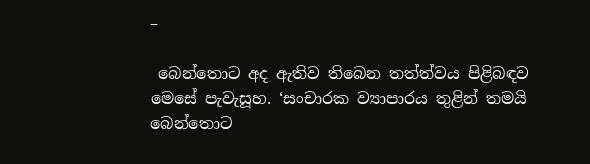–

 බෙන්තොට අද ඇතිව තිබෙන තත්ත්වය පිළිබඳව මෙසේ පැවැසූහ. ‘සංචාරක ව්‍යාපාරය තුළින් තමයි බෙන්තොට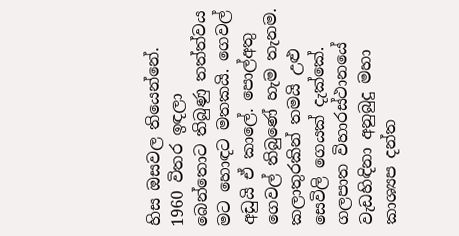හිස ඔසවල තියෙන්නේ. 1960 විතර ඉඳලා බෙන්තොට තිබුණු තත්ත්වය මට හොඳට මතකයි. ගෙවල් අඩුයි ඒ කාලේ. පොල්අතු ගෙවල් තිබුණේ හැම තැනම. කලාතුරකින් තමයි උළු සෙවිලි ගෙයක් දැක්කේ. ගලපාත විහාරස්ථානයේ වැඩහිඳිනා අනුබුදු මහා කාශ්‍යප දන්ත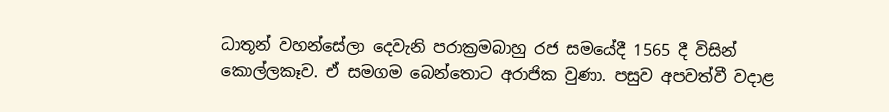ධාතූන් වහන්සේලා දෙවැනි පරාක්‍රමබාහු රජ සමයේදී 1565 දී විසින් කොල්ලකෑව. ඒ සමගම බෙන්තොට අරාජික වුණා. පසුව අපවත්වී වදාළ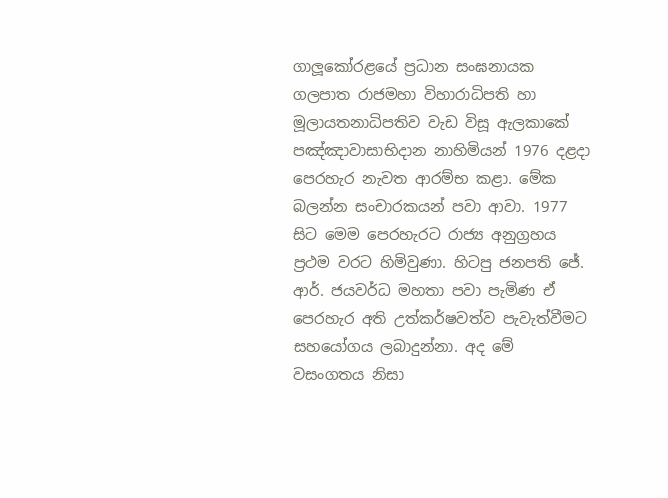ගාලූකෝරළයේ ප්‍රධාන සංඝනායක ගලපාත රාජමහා විහාරාධිපති හා මූලායතනාධිපතිව වැඩ විසූ ඇලකාකේ පඤ්ඤාවාසාභිදාන නාහිමියන් 1976 දළදා පෙරහැර නැවත ආරම්භ කළා. මේක බලන්න සංචාරකයන් පවා ආවා. 1977 සිට මෙම පෙරහැරට රාජ්‍ය අනුග්‍රහය ප්‍රථම වරට හිමිවුණා. හිටපු ජනපති ජේ. ආර්. ජයවර්ධ මහතා පවා පැමිණ ඒ පෙරහැර අති උත්කර්ෂවත්ව පැවැත්වීමට සහයෝගය ලබාදුන්නා. අද මේ වසංගතය නිසා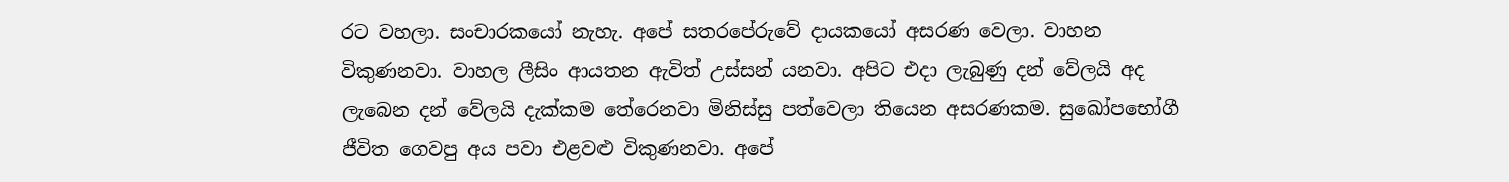රට වහලා. සංචාරකයෝ නැහැ. අපේ සතරපේරුවේ දායකයෝ අසරණ වෙලා. වාහන විකුණනවා. වාහල ලීසිං ආයතන ඇවිත් උස්සන් යනවා. අපිට එදා ලැබුණු දන් වේලයි අද ලැබෙන දන් වේලයි දැක්කම තේරෙනවා මිනිස්සු පත්වෙලා තියෙන අසරණකම. සුඛෝපභෝගී ජීවිත ගෙවපු අය පවා එළවළු විකුණනවා. අපේ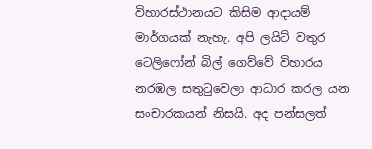විහාරස්ථානයට කිසිම ආදායම් මාර්ගයක් නැහැ. අපි ලයිට් වතුර ටෙලිෆෝන් බිල් ගෙව්වේ විහාරය නරඹල සතුටුවෙලා ආධාර කරල යන සංචාරකයන් නිසයි. අද පන්සලත්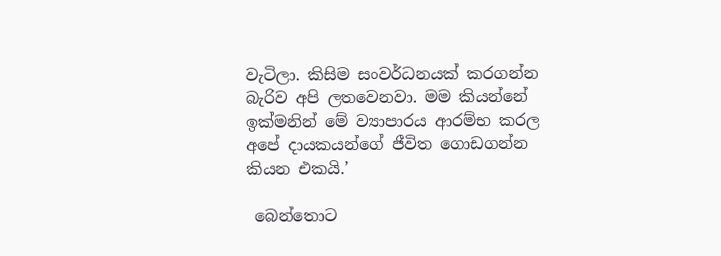වැටිලා. කිසිම සංවර්ධනයක් කරගන්න බැරිව අපි ලතවෙනවා. මම කියන්නේ ඉක්මනින් මේ ව්‍යාපාරය ආරම්භ කරල අපේ දායකයන්ගේ ජීවිත ගොඩගන්න කියන එකයි.’

 බෙන්තොට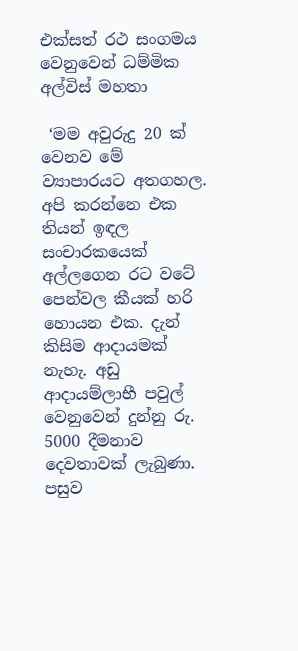එක්සත් රථ සංගමය වෙනුවෙන් ධම්මික අල්විස් මහතා

 ‘මම අවුරුදු 20 ක් වෙනව මේ ව්‍යාපාරයට අතගහල. අපි කරන්නෙ එක තියන් ඉඳල සංචාරකයෙක් අල්ලගෙන රට වටේ පෙන්වල කීයක් හරි හොයන එක. දැන් කිසිම ආදායමක් නැහැ. අඩු ආදායම්ලාභී පවුල් වෙනුවෙන් දුන්නු රු. 5000 දීමනාව දෙවතාවක් ලැබුණා. පසුව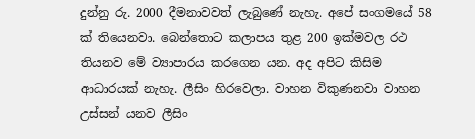දුන්නු රු. 2000 දීමනාවවත් ලැබුණේ නැහැ. අපේ සංගමයේ 58 ක් තියෙනවා. බෙන්තොට කලාපය තුළ 200 ඉක්මවල රථ තියනව මේ ව්‍යාපාරය කරගෙන යන. අද අපිට කිසිම ආධාරයක් නැහැ. ලීසිං හිරවෙලා. වාහන විකුණනවා වාහන උස්සන් යනව ලීසිං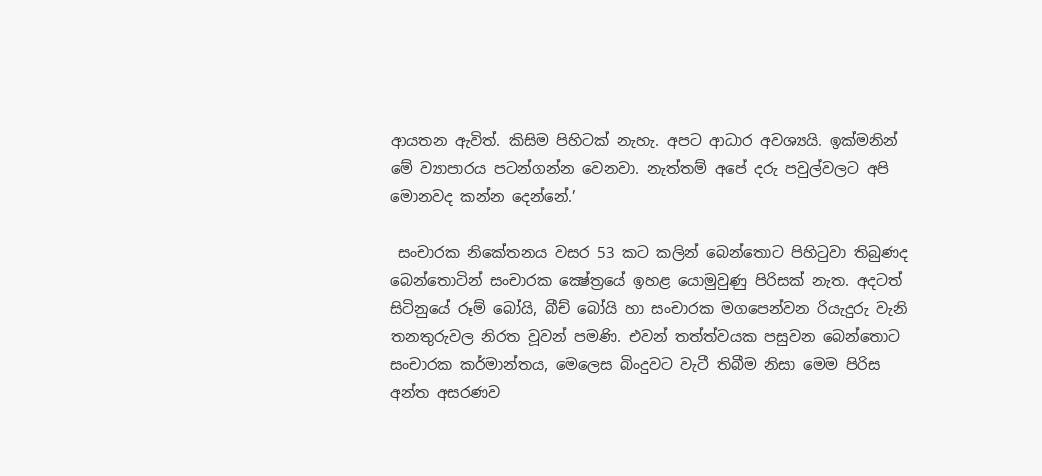ආයතන ඇවිත්. කිසිම පිහිටක් නැහැ. අපට ආධාර අවශ්‍යයි. ඉක්මනින් මේ ව්‍යාපාරය පටන්ගන්න වෙනවා. නැත්තම් අපේ දරු පවුල්වලට අපි මොනවද කන්න දෙන්නේ.’

 සංචාරක නිකේතනය වසර 53 කට කලින් බෙන්තොට පිහිටුවා තිබුණද බෙන්තොටින් සංචාරක ක්‍ෂේත්‍රයේ ඉහළ යොමුවුණු පිරිසක් නැත. අදටත් සිටිනුයේ රූම් බෝයි, බීච් බෝයි හා සංචාරක මගපෙන්වන රියැදුරු වැනි තනතුරුවල නිරත වූවන් පමණි. එවන් තත්ත්වයක පසුවන බෙන්තොට සංචාරක කර්මාන්තය, මෙලෙස බිංදුවට වැටී තිබීම නිසා මෙම පිරිස අන්ත අසරණව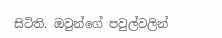සිටිති. ඔවුන්ගේ පවුල්වලින්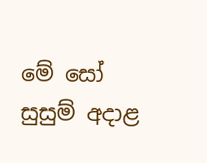මේ සෝ සුසුම් අදාළ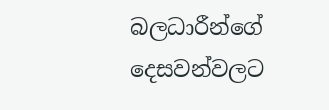බලධාරීන්ගේ දෙසවන්වලට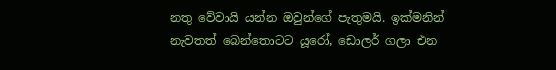නතු වේවායි යන්න ඔවුන්ගේ පැතුමයි. ඉක්මනින් නැවතත් බෙන්තොටට යූරෝ, ඩොලර් ගලා එන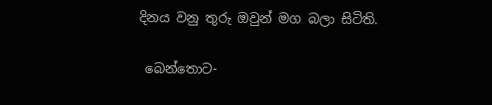දිනය වනු තුරු ඔවුන් මග බලා සිටිති.

 බෙන්තොට-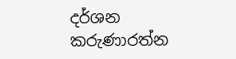දර්ශන කරුණාරත්න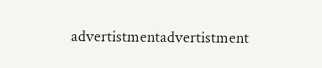advertistmentadvertistment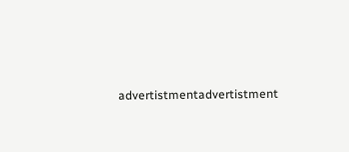advertistmentadvertistment